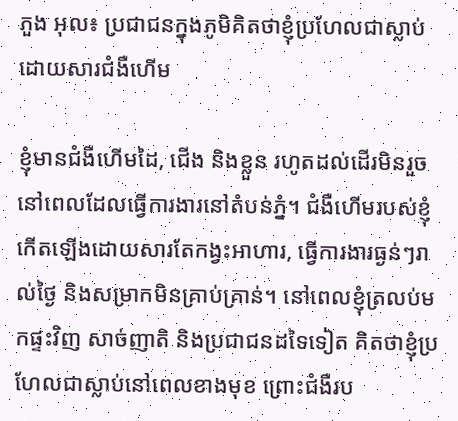ភួង អុល៖ ប្រជាជនក្នុងភូមិគិតថាខ្ញុំប្រហែលជាស្លាប់ដោយសារជំងឺហើម

ខ្ញុំមានជំងឺហើមដៃ, ជើង និងខ្លួន រហូតដល់ដើរមិនរួច នៅពេលដែលធ្វើការងារនៅតំបន់ភ្នំ។ ជំងឺហើមរបស់ខ្ញុំកើតឡើងដោយសារតែកង្វះអាហារ, ធ្វើការងារធ្ងន់ៗរាល់ថ្ងៃ និងសម្រាកមិនគ្រាប់គ្រាន់។ នៅពេលខ្ញុំត្រលប់មកផ្ទះវិញ សាច់ញាតិ និងប្រជាជនដទៃទៀត គិតថាខ្ញុំប្រហែលជាស្លាប់នៅពេលខាងមុខ ព្រោះជំងឺរប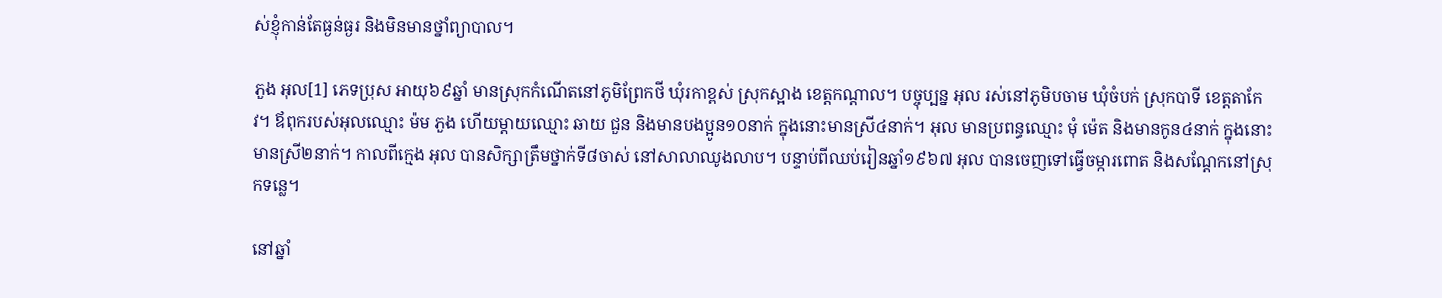ស់ខ្ញុំកាន់តែធ្ងន់ធ្ងរ និងមិនមានថ្នាំព្យាបាល។

ភួង អុល[1] ភេទប្រុស អាយុ៦៩ឆ្នាំ មានស្រុកកំណើតនៅភូមិព្រែកថី ឃុំរកាខ្ពស់ ស្រុកស្អាង ខេត្តកណ្ដាល។ បច្ចុប្បន្ន អុល រស់នៅភូមិបចាម ឃុំចំបក់ ស្រុកបាទី ខេត្តតាកែវ។ ឪពុករបស់អុលឈ្មោះ ម៉ម ភួង ហើយម្ដាយឈ្មោះ ឆាយ ជួន និងមានបងប្អូន១០នាក់ ក្នុងនោះមានស្រី៤នាក់។ អុល មានប្រពន្ធឈ្មោះ មុំ ម៉េត និងមានកូន៤នាក់ ក្នុងនោះមានស្រី២នាក់។ កាលពីក្មេង អុល បានសិក្សាត្រឹមថ្នាក់ទី៨ចាស់ នៅសាលាឈូងលាប។ បន្ទាប់ពីឈប់រៀនឆ្នាំ១៩៦៧ អុល បានចេញទៅធ្វើចម្ការពោត និងសណ្ដែកនៅស្រុកទន្លេ។

នៅឆ្នាំ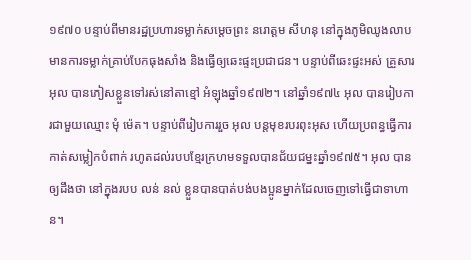១៩៧០ បន្ទាប់ពីមានរដ្ឋប្រហារទម្លាក់សម្ដេចព្រះ នរោត្តម សីហនុ នៅក្នុងភូមិឈូងលាប មានការទម្លាក់គ្រាប់បែកធុងសាំង និងធ្វើឲ្យឆេះផ្ទះប្រជាជន។ បន្ទាប់ពីឆេះផ្ទះអស់ គ្រួសារអុល បានភៀសខ្លួនទៅរស់នៅតាខ្មៅ អំឡុងឆ្នាំ១៩៧២។ នៅឆ្នាំ១៩៧៤ អុល បានរៀបការជាមួយឈ្មោះ មុំ ម៉េត។ បន្ទាប់ពីរៀបការរួច អុល បន្តមុខរបរពុះអុស ហើយប្រពន្ធធ្វើការកាត់សម្លៀកបំពាក់ រហូតដល់របបខ្មែរក្រហមទទួលបានជ័យជម្នះឆ្នាំ១៩៧៥។ អុល បានឲ្យដឹងថា នៅក្នុងរបប លន់ នល់ ខ្លួនបានបាត់បង់បងប្អូនម្នាក់ដែលចេញទៅធ្វើជាទាហាន។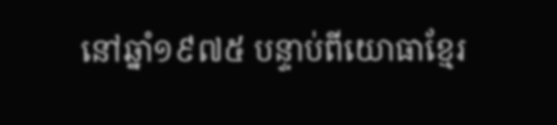នៅឆ្នាំ១៩៧៥ បន្ទាប់ពីយោធាខ្មែរ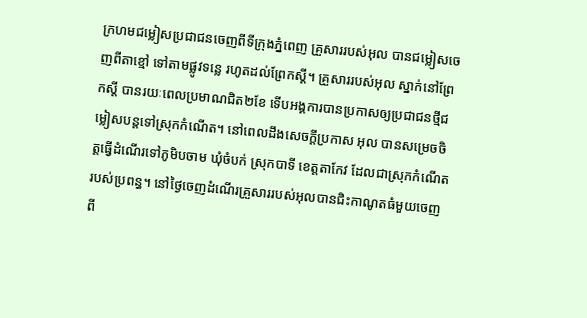ក្រហមជម្លៀសប្រជាជនចេញពីទីក្រុងភ្នំពេញ គ្រួសាររបស់អុល បានជម្លៀសចេញពីតាខ្មៅ ទៅតាមផ្លូវទន្លេ រហូតដល់ព្រែកស្ដី។ គ្រួសាររបស់អុល ស្នាក់នៅព្រែកស្ដី បានរយៈពេលប្រមាណជិត២ខែ ទើបអង្គការបានប្រកាសឲ្យប្រជាជនថ្មីជម្លៀសបន្តទៅស្រុកកំណើត។ នៅពេលដឹងសេចក្ដីប្រកាស អុល បានសម្រេចចិត្តធ្វើដំណើរទៅភូមិបចាម ឃុំចំបក់ ស្រុកបាទី ខេត្តតាកែវ ដែលជាស្រុកកំណើតរបស់ប្រពន្ធ។ នៅថ្ងៃចេញដំណើរគ្រួសាររបស់អុលបានជិះកាណូតធំមួយចេញពី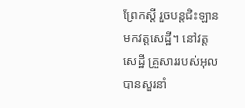ព្រែកស្ដី រួចបន្តជិះឡានមកវត្តសេដ្ឋី។ នៅវត្តសេដ្ឋី គ្រួសាររបស់អុល បានសួរនាំ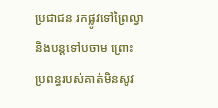ប្រជាជន រកផ្លូវទៅព្រៃល្វា និងបន្តទៅបចាម ព្រោះប្រពន្ធរបស់គាត់មិនសូវ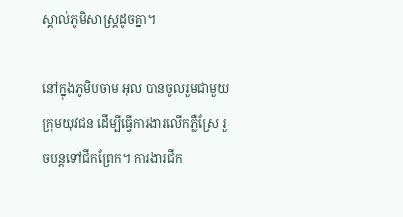ស្គាល់ភូមិសាស្រ្ដដូចគ្នា។

នៅក្នុងភូមិបចាម អុល បានចូលរួមជាមួយក្រុមយុវជន ដើម្បីធ្វើការងារលើកភ្លឺស្រែ រួចបន្តទៅជីកព្រែក។ ការងារជីក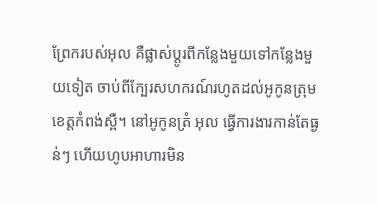ព្រែករបស់អុល គឺផ្លាស់ប្ដូរពីកន្លែងមួយទៅកន្លែងមួយទៀត ចាប់ពីក្បែរសហករណ៍រហូតដល់អូកូនត្រុម ខេត្តកំពង់ស្ពឺ។ នៅអូកូនត្រំ អុល ធ្វើការងារកាន់តែធ្ងន់ៗ ហើយហូបអាហារមិន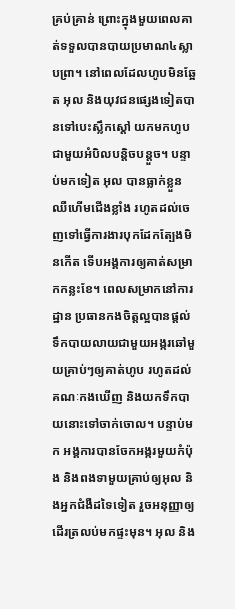គ្រប់គ្រាន់ ព្រោះក្នុងមួយពេលគាត់ទទួលបានបាយប្រមាណ៤ស្លាបព្រា។ នៅពេលដែលហូបមិនឆ្អែត អុល និងយុវជនផ្សេងទៀតបានទៅបេះស្លឹកស្ដៅ យកមកហូបជាមួយអំបិលបន្តិចបន្តួច។ បន្ទាប់មកទៀត អុល បានធ្លាក់ខ្លួនឈឺហើមជើងខ្លាំង រហូតដល់ចេញទៅធ្វើការងារបុកដែកត្បែងមិនកើត ទើបអង្គការឲ្យគាត់សម្រាកកន្លះខែ។ ពេលសម្រាកនៅការដ្ឋាន ប្រធានកងចិត្តល្អបានផ្ដល់ទឹកបាយលាយជាមួយអង្ករឆៅមួយគ្រាប់ៗឲ្យគាត់ហូប រហូតដល់គណៈកងឃើញ និងយកទឹកបាយនោះទៅចាក់ចោល។ បន្ទាប់មក អង្គការបានចែកអង្ករមួយកំប៉ុង និងពងទាមួយគ្រាប់ឲ្យអុល និងអ្នកជំងឺដទៃទៀត រួចអនុញ្ញាឲ្យដើរត្រលប់មកផ្ទះមុន។ អុល និង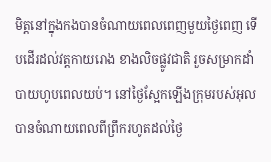មិត្តនៅក្នុងកងបានចំណាយពេលពេញមួយថ្ងៃពេញ ទើបដើរដល់វត្តកាយរោង ខាងលិចផ្លូវជាតិ រួចសម្រាកដាំបាយហូបពេលយប់។ នៅថ្ងៃស្អែកឡើងក្រុមរបស់អុល បានចំណាយពេលពីព្រឹករហូតដល់ថ្ងៃ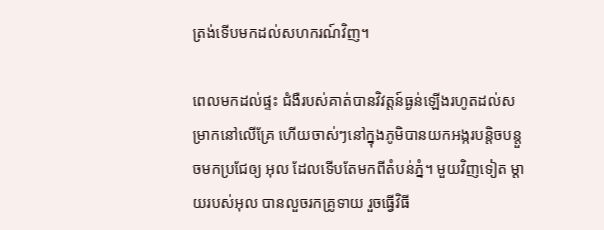ត្រង់ទើបមកដល់សហករណ៍វិញ។

ពេលមកដល់ផ្ទះ ជំងឺរបស់គាត់បានវិវត្តន៍ធ្ងន់ឡើងរហូតដល់សម្រាកនៅលើគ្រែ ហើយចាស់ៗនៅក្នុងភូមិបានយកអង្ករបន្តិចបន្តួចមកប្រជែឲ្យ អុល ដែលទើបតែមកពីតំបន់ភ្នំ។ មួយវិញទៀត ម្ដាយរបស់អុល បានលួចរកគ្រូទាយ រួចធ្វើវិធី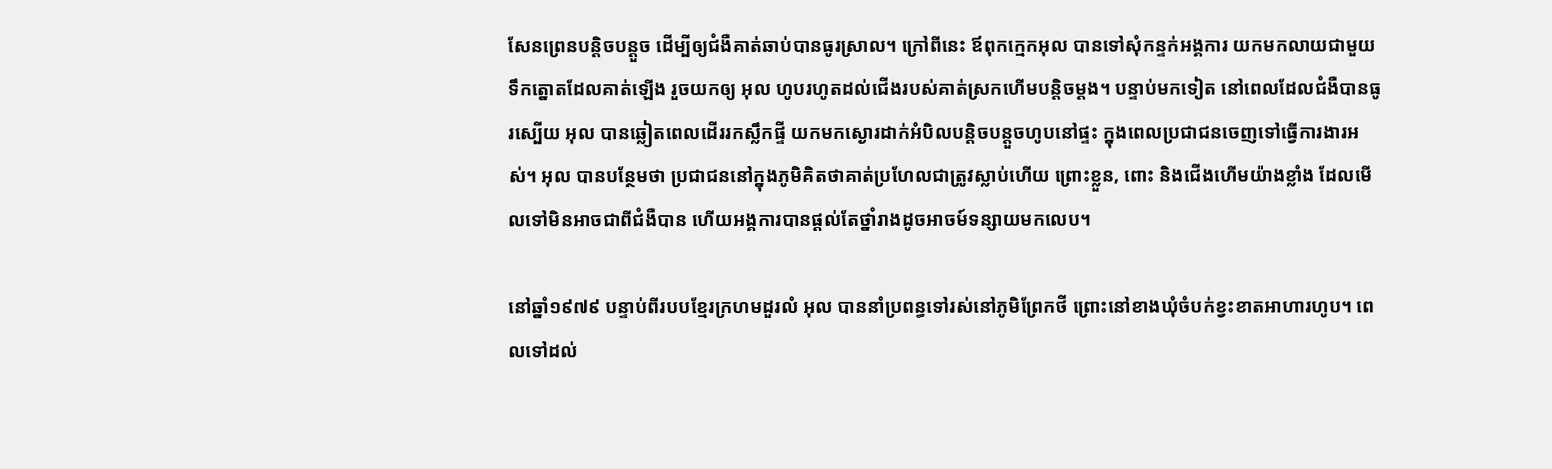សែនព្រេនបន្តិចបន្តួច ដើម្បីឲ្យជំងឺគាត់ឆាប់បានធូរស្រាល។ ក្រៅពីនេះ ឪពុកក្មេកអុល បានទៅសុំកន្ទក់អង្គការ យកមកលាយជាមួយទឹកត្នោតដែលគាត់ឡើង រួចយកឲ្យ អុល ហូបរហូតដល់ជើងរបស់គាត់ស្រកហើមបន្តិចម្ដង។ បន្ទាប់មកទៀត នៅពេលដែលជំងឺបានធូរស្បើយ អុល បានឆ្លៀតពេលដើររកស្លឹកផ្ទី យកមកស្ងោរដាក់អំបិលបន្តិចបន្តួចហូបនៅផ្ទះ ក្នុងពេលប្រជាជនចេញទៅធ្វើការងារអស់។ អុល បានបន្ថែមថា ប្រជាជននៅក្នុងភូមិគិតថាគាត់ប្រហែលជាត្រូវស្លាប់ហើយ ព្រោះខ្លួន, ពោះ និងជើងហើមយ៉ាងខ្លាំង ដែលមើលទៅមិនអាចជាពីជំងឺបាន ហើយអង្គការបានផ្ដល់តែថ្នាំរាងដូចអាចម៍ទន្សាយមកលេប។

នៅឆ្នាំ១៩៧៩ បន្ទាប់ពីរបបខ្មែរក្រហមដួរលំ អុល បាននាំប្រពន្ធទៅរស់នៅភូមិព្រែកថី ព្រោះនៅខាងឃុំចំបក់ខ្វះខាតអាហារហូប។ ពេលទៅដល់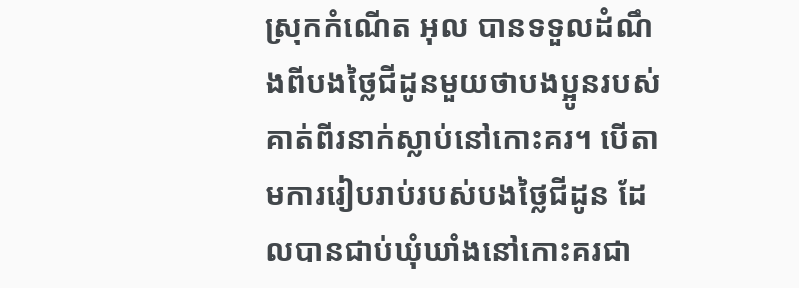ស្រុកកំណើត អុល បានទទួលដំណឹងពីបងថ្លៃជីដូនមួយថាបងប្អូនរបស់គាត់ពីរនាក់ស្លាប់នៅកោះគរ។ បើតាមការរៀបរាប់របស់បងថ្លៃជីដូន ដែលបានជាប់ឃុំឃាំងនៅកោះគរជា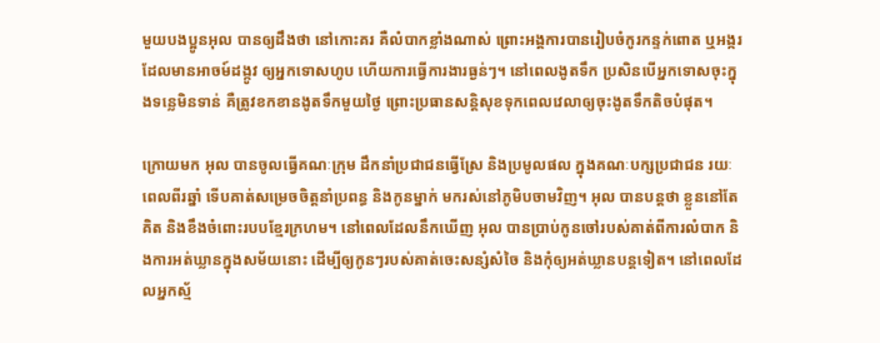មួយបងប្អូនអុល បានឲ្យដឹងថា នៅកោះគរ គឺលំបាកខ្លាំងណាស់ ព្រោះអង្គការបានរៀបចំកូរកន្ទក់ពោត ឬអង្ករ ដែលមានអាចម៍ដង្កូវ ឲ្យអ្នកទោសហូប ហើយការធ្វើការងារធ្ងន់ៗ។ នៅពេលងូតទឹក ប្រសិនបើអ្នកទោសចុះក្នុងទន្លេមិនទាន់ គឺត្រូវខកខានងូតទឹកមួយថ្ងៃ ព្រោះប្រធានសន្តិសុខទុកពេលវេលាឲ្យចុះងូតទឹកតិចបំផុត។

ក្រោយមក អុល បានចូលធ្វើគណៈក្រុម ដឹកនាំប្រជាជនធ្វើស្រែ និងប្រមូលផល ក្នុងគណៈបក្សប្រជាជន រយៈពេលពីរឆ្នាំ ទើបគាត់សម្រេចចិត្តនាំប្រពន្ធ និងកូនម្នាក់ មករស់នៅភូមិបចាមវិញ។ អុល បានបន្តថា ខ្លួននៅតែគិត និងខឹងចំពោះរបបខ្មែរក្រហម។ នៅពេលដែលនឹកឃើញ អុល បានប្រាប់កូនចៅរបស់គាត់ពីការលំបាក និងការអត់ឃ្លានក្នុងសម័យនោះ ដើម្បីឲ្យកូនៗរបស់គាត់ចេះសន្សំសំចៃ និងកុំឲ្យអត់ឃ្លានបន្តទៀត។ នៅពេលដែលអ្នកស្ម័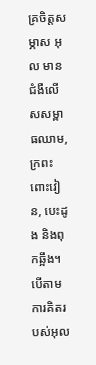គ្រចិត្តសម្ភាស អុល មានជំងឺលើសសម្ពាធឈាម, ក្រពះពោះវៀន, បេះដូង និងពុកឆ្អឹង។ បើតាមការគិតរបស់អុល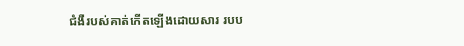ជំងឺរបស់គាត់កើតឡើងដោយសារ របប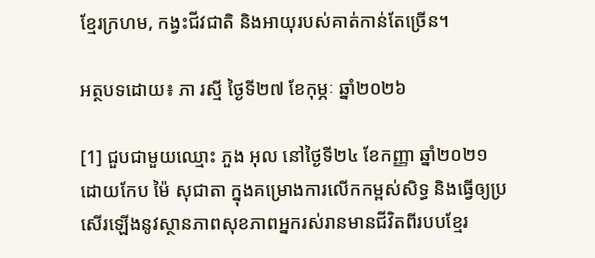ខ្មែរក្រហម, កង្វះជីវជាតិ និងអាយុរបស់គាត់កាន់តែច្រើន។

អត្ថបទដោយ៖ ភា រស្មី ថ្ងៃទី២៧ ខែកុម្ភៈ ឆ្នាំ២០២៦

[1] ជួបជាមួយឈ្មោះ ភួង អុល នៅថ្ងៃទី២៤ ខែកញ្ញា ឆ្នាំ២០២១ ដោយកែប ម៉ៃ សុជាតា ក្នុងគម្រោងការលើកកម្ពស់សិទ្ធ និងធ្វើឲ្យប្រសើរឡើងនូវស្ថានភាពសុខភាពអ្នករស់រានមានជីវិតពីរបបខ្មែរ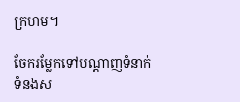ក្រហម។

ចែករម្លែកទៅបណ្តាញទំនាក់ទំនងស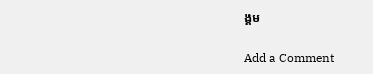ង្គម

Add a Comment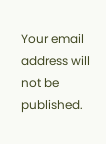Your email address will not be published.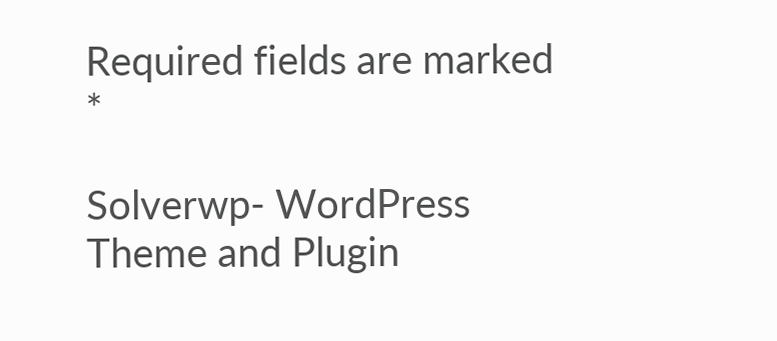Required fields are marked *

Solverwp- WordPress Theme and Plugin